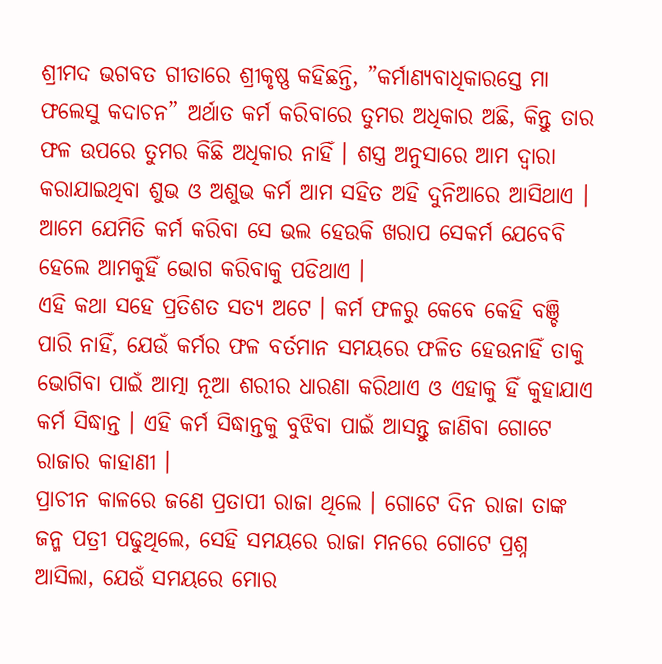ଶ୍ରୀମଦ ଭଗବତ ଗୀତାରେ ଶ୍ରୀକୃଷ୍ଣ କହିଛନ୍ତି, ”କର୍ମାଣ୍ୟବାଧିକାରସ୍ତେ ମା ଫଲେସୁ କଦାଚନ” ଅର୍ଥାତ କର୍ମ କରିବାରେ ତୁମର ଅଧିକାର ଅଛି, କିନ୍ତୁ ତାର ଫଳ ଉପରେ ତୁମର କିଛି ଅଧିକାର ନାହିଁ । ଶସ୍ତ୍ର ଅନୁସାରେ ଆମ ଦ୍ଵାରା କରାଯାଇଥିବା ଶୁଭ ଓ ଅଶୁଭ କର୍ମ ଆମ ସହିତ ଅହି ଦୁନିଆରେ ଆସିଥାଏ । ଆମେ ଯେମିତି କର୍ମ କରିବା ସେ ଭଲ ହେଉକି ଖରାପ ସେକର୍ମ ଯେବେବି ହେଲେ ଆମକୁହିଁ ଭୋଗ କରିବାକୁ ପଡିଥାଏ ।
ଏହି କଥା ସହେ ପ୍ରତିଶତ ସତ୍ୟ ଅଟେ । କର୍ମ ଫଳରୁ କେବେ କେହି ବଞ୍ଚି ପାରି ନାହିଁ, ଯେଉଁ କର୍ମର ଫଳ ବର୍ତମାନ ସମୟରେ ଫଳିତ ହେଉନାହିଁ ତାକୁ ଭୋଗିବା ପାଇଁ ଆତ୍ମା ନୂଆ ଶରୀର ଧାରଣା କରିଥାଏ ଓ ଏହାକୁ ହିଁ କୁହାଯାଏ କର୍ମ ସିଦ୍ଧାନ୍ତ । ଏହି କର୍ମ ସିଦ୍ଧାନ୍ତକୁ ବୁଝିବା ପାଇଁ ଆସନ୍ତୁ ଜାଣିବା ଗୋଟେ ରାଜାର କାହାଣୀ ।
ପ୍ରାଚୀନ କାଳରେ ଜଣେ ପ୍ରତାପୀ ରାଜା ଥିଲେ । ଗୋଟେ ଦିନ ରାଜା ତାଙ୍କ ଜନ୍ମ ପତ୍ରୀ ପଢୁଥିଲେ, ସେହି ସମୟରେ ରାଜା ମନରେ ଗୋଟେ ପ୍ରଶ୍ନ ଆସିଲା, ଯେଉଁ ସମୟରେ ମୋର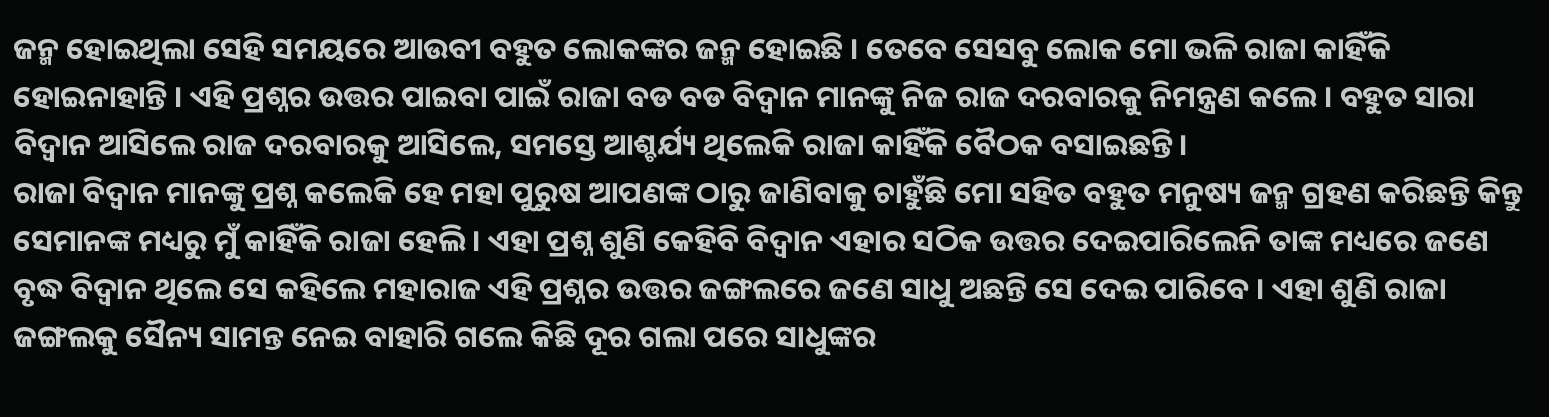ଜନ୍ମ ହୋଇଥିଲା ସେହି ସମୟରେ ଆଉବୀ ବହୁତ ଲୋକଙ୍କର ଜନ୍ମ ହୋଇଛି । ତେବେ ସେସବୁ ଲୋକ ମୋ ଭଳି ରାଜା କାହିଁକି ହୋଇନାହାନ୍ତି । ଏହି ପ୍ରଶ୍ନର ଉତ୍ତର ପାଇବା ପାଇଁ ରାଜା ବଡ ବଡ ବିଦ୍ଵାନ ମାନଙ୍କୁ ନିଜ ରାଜ ଦରବାରକୁ ନିମନ୍ତ୍ରଣ କଲେ । ବହୁତ ସାରା ବିଦ୍ଵାନ ଆସିଲେ ରାଜ ଦରବାରକୁ ଆସିଲେ, ସମସ୍ତେ ଆଶ୍ଚର୍ଯ୍ୟ ଥିଲେକି ରାଜା କାହିଁକି ବୈଠକ ବସାଇଛନ୍ତି ।
ରାଜା ବିଦ୍ଵାନ ମାନଙ୍କୁ ପ୍ରଶ୍ନ କଲେକି ହେ ମହା ପୁରୁଷ ଆପଣଙ୍କ ଠାରୁ ଜାଣିବାକୁ ଚାହୁଁଛି ମୋ ସହିତ ବହୁତ ମନୁଷ୍ୟ ଜନ୍ମ ଗ୍ରହଣ କରିଛନ୍ତି କିନ୍ତୁ ସେମାନଙ୍କ ମଧ୍ୟରୁ ମୁଁ କାହିଁକି ରାଜା ହେଲି । ଏହା ପ୍ରଶ୍ନ ଶୁଣି କେହିବି ବିଦ୍ଵାନ ଏହାର ସଠିକ ଉତ୍ତର ଦେଇପାରିଲେନି ତାଙ୍କ ମଧ୍ୟରେ ଜଣେ ବୃଦ୍ଧ ବିଦ୍ଵାନ ଥିଲେ ସେ କହିଲେ ମହାରାଜ ଏହି ପ୍ରଶ୍ନର ଉତ୍ତର ଜଙ୍ଗଲରେ ଜଣେ ସାଧୁ ଅଛନ୍ତି ସେ ଦେଇ ପାରିବେ । ଏହା ଶୁଣି ରାଜା ଜଙ୍ଗଲକୁ ସୈନ୍ୟ ସାମନ୍ତ ନେଇ ବାହାରି ଗଲେ କିଛି ଦୂର ଗଲା ପରେ ସାଧୁଙ୍କର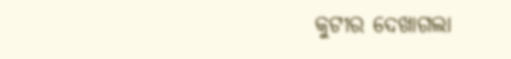କୁଟୀର ଦେଖାଗଲା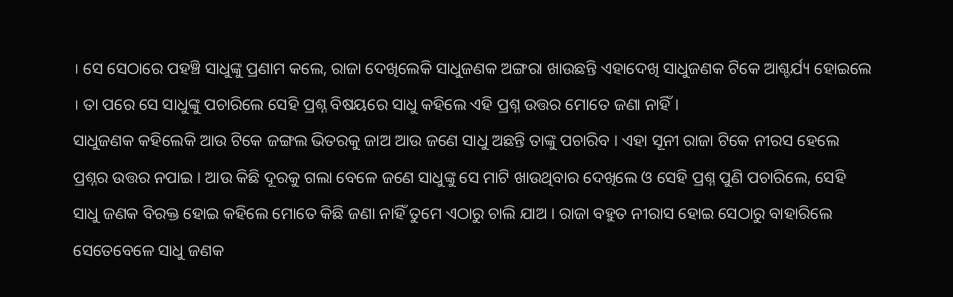। ସେ ସେଠାରେ ପହଞ୍ଚି ସାଧୁଙ୍କୁ ପ୍ରଣାମ କଲେ, ରାଜା ଦେଖିଲେକି ସାଧୁଜଣକ ଅଙ୍ଗରା ଖାଉଛନ୍ତି ଏହାଦେଖି ସାଧୁଜଣକ ଟିକେ ଆଶ୍ଚର୍ଯ୍ୟ ହୋଇଲେ । ତା ପରେ ସେ ସାଧୁଙ୍କୁ ପଚାରିଲେ ସେହି ପ୍ରଶ୍ନ ବିଷୟରେ ସାଧୁ କହିଲେ ଏହି ପ୍ରଶ୍ନ ଉତ୍ତର ମୋତେ ଜଣା ନାହିଁ ।
ସାଧୁଜଣକ କହିଲେକି ଆଉ ଟିକେ ଜଙ୍ଗଲ ଭିତରକୁ ଜାଅ ଆଉ ଜଣେ ସାଧୁ ଅଛନ୍ତି ତାଙ୍କୁ ପଚାରିବ । ଏହା ସୂନୀ ରାଜା ଟିକେ ନୀରସ ହେଲେ ପ୍ରଶ୍ନର ଉତ୍ତର ନପାଇ । ଆଉ କିଛି ଦୂରକୁ ଗଲା ବେଳେ ଜଣେ ସାଧୁଙ୍କୁ ସେ ମାଟି ଖାଉଥିବାର ଦେଖିଲେ ଓ ସେହି ପ୍ରଶ୍ନ ପୁଣି ପଚାରିଲେ, ସେହି ସାଧୁ ଜଣକ ବିରକ୍ତ ହୋଇ କହିଲେ ମୋତେ କିଛି ଜଣା ନାହିଁ ତୁମେ ଏଠାରୁ ଚାଲି ଯାଅ । ରାଜା ବହୁତ ନୀରାସ ହୋଇ ସେଠାରୁ ବାହାରିଲେ ସେତେବେଳେ ସାଧୁ ଜଣକ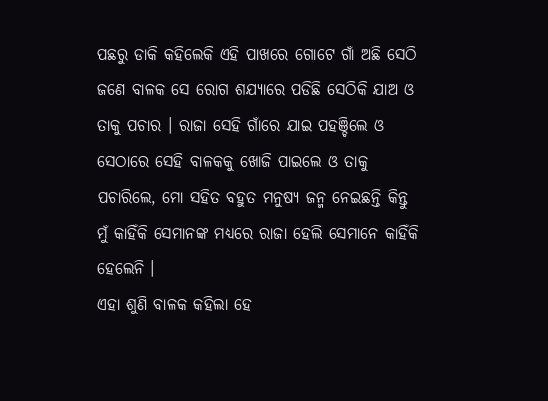ପଛରୁ ଡାକି କହିଲେକି ଏହି ପାଖରେ ଗୋଟେ ଗାଁ ଅଛି ସେଠି ଜଣେ ବାଳକ ସେ ରୋଗ ଶଯ୍ୟାରେ ପଡିଛି ସେଠିକି ଯାଅ ଓ ତାକୁ ପଚାର । ରାଜା ସେହି ଗାଁରେ ଯାଇ ପହଞ୍ଚିଲେ ଓ ସେଠାରେ ସେହି ବାଳକକୁ ଖୋଜି ପାଇଲେ ଓ ତାକୁ ପଚାରିଲେ, ମୋ ସହିତ ବହୁତ ମନୁଷ୍ୟ ଜନ୍ମ ନେଇଛନ୍ତି କିନ୍ତୁ ମୁଁ କାହିଁକି ସେମାନଙ୍କ ମଧ୍ୟରେ ରାଜା ହେଲି ସେମାନେ କାହିଁକି ହେଲେନି ।
ଏହା ଶୁଣି ବାଳକ କହିଲା ହେ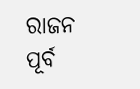ରାଜନ ପୂର୍ବ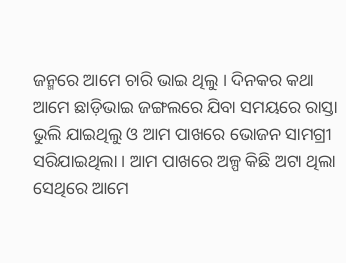ଜନ୍ମରେ ଆମେ ଚାରି ଭାଇ ଥିଲୁ । ଦିନକର କଥା ଆମେ ଛାଡ଼ିଭାଇ ଜଙ୍ଗଲରେ ଯିବା ସମୟରେ ରାସ୍ତା ଭୁଲି ଯାଇଥିଲୁ ଓ ଆମ ପାଖରେ ଭୋଜନ ସାମଗ୍ରୀ ସରିଯାଇଥିଲା । ଆମ ପାଖରେ ଅଳ୍ପ କିଛି ଅଟା ଥିଲା ସେଥିରେ ଆମେ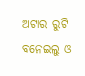ଅଟାର ରୁଟି ବନେଇଲୁ ଓ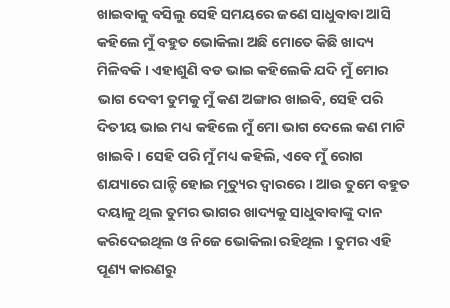ଖାଇବାକୁ ବସିଲୁ ସେହି ସମୟରେ ଜଣେ ସାଧୁବାବା ଆସି କହିଲେ ମୁଁ ବହୁତ ଭୋକିଲା ଅଛି ମୋତେ କିଛି ଖାଦ୍ୟ ମିଳିବକି । ଏହାଶୁଣି ବଡ ଭାଇ କହିଲେକି ଯଦି ମୁଁ ମୋର ଭାଗ ଦେବୀ ତୁମକୁ ମୁଁ କଣ ଅଙ୍ଗାର ଖାଇବି, ସେହି ପରି ଦିତୀୟ ଭାଇ ମଧ୍ୟ କହିଲେ ମୁଁ ମୋ ଭାଗ ଦେଲେ କଣ ମାଟି ଖାଇବି । ସେହି ପରି ମୁଁ ମଧ୍ୟ କହିଲି, ଏବେ ମୁଁ ରୋଗ ଶଯ୍ୟାରେ ଘାନ୍ଟି ହୋଇ ମୃତ୍ୟୁର ଦ୍ଵାରରେ । ଆଉ ତୁମେ ବହୁତ ଦୟାଳୁ ଥିଲ ତୁମର ଭାଗର ଖାଦ୍ୟକୁ ସାଧୁବାବାଙ୍କୁ ଦାନ କରିଦେଇଥିଲ ଓ ନିଜେ ଭୋକିଲା ରହିଥିଲ । ତୁମର ଏହି ପୂଣ୍ୟ କାରଣରୁ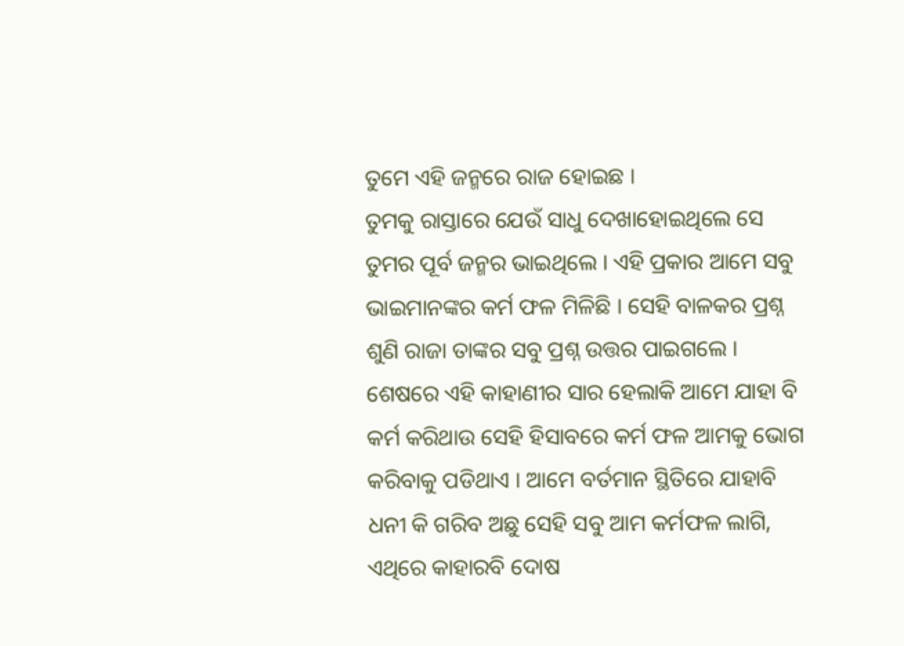ତୁମେ ଏହି ଜନ୍ମରେ ରାଜ ହୋଇଛ ।
ତୁମକୁ ରାସ୍ତାରେ ଯେଉଁ ସାଧୁ ଦେଖାହୋଇଥିଲେ ସେ ତୁମର ପୂର୍ବ ଜନ୍ମର ଭାଇଥିଲେ । ଏହି ପ୍ରକାର ଆମେ ସବୁ ଭାଇମାନଙ୍କର କର୍ମ ଫଳ ମିଳିଛି । ସେହି ବାଳକର ପ୍ରଶ୍ନ ଶୁଣି ରାଜା ତାଙ୍କର ସବୁ ପ୍ରଶ୍ନ ଉତ୍ତର ପାଇଗଲେ । ଶେଷରେ ଏହି କାହାଣୀର ସାର ହେଲାକି ଆମେ ଯାହା ବି କର୍ମ କରିଥାଉ ସେହି ହିସାବରେ କର୍ମ ଫଳ ଆମକୁ ଭୋଗ କରିବାକୁ ପଡିଥାଏ । ଆମେ ବର୍ତମାନ ସ୍ଥିତିରେ ଯାହାବି ଧନୀ କି ଗରିବ ଅଛୁ ସେହି ସବୁ ଆମ କର୍ମଫଳ ଲାଗି, ଏଥିରେ କାହାରବି ଦୋଷ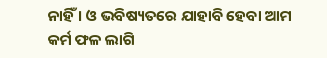ନାହିଁ । ଓ ଭବିଷ୍ୟତରେ ଯାହାବି ହେବା ଆମ କର୍ମ ଫଳ ଲାଗି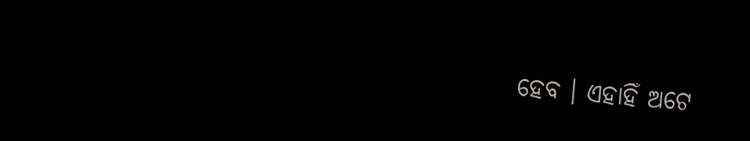ହେବ । ଏହାହିଁ ଅଟେ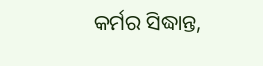କର୍ମର ସିଦ୍ଧାନ୍ତ,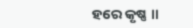ହରେ କୃଷ୍ଣ ॥